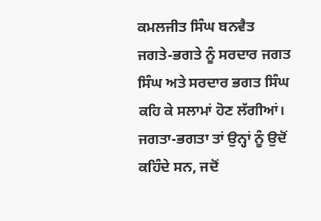ਕਮਲਜੀਤ ਸਿੰਘ ਬਨਵੈਤ
ਜਗਤੇ-ਭਗਤੇ ਨੂੰ ਸਰਦਾਰ ਜਗਤ ਸਿੰਘ ਅਤੇ ਸਰਦਾਰ ਭਗਤ ਸਿੰਘ ਕਹਿ ਕੇ ਸਲਾਮਾਂ ਹੋਣ ਲੱਗੀਆਂ। ਜਗਤਾ-ਭਗਤਾ ਤਾਂ ਉਨ੍ਹਾਂ ਨੂੰ ਉਦੋਂ ਕਹਿੰਦੇ ਸਨ, ਜਦੋਂ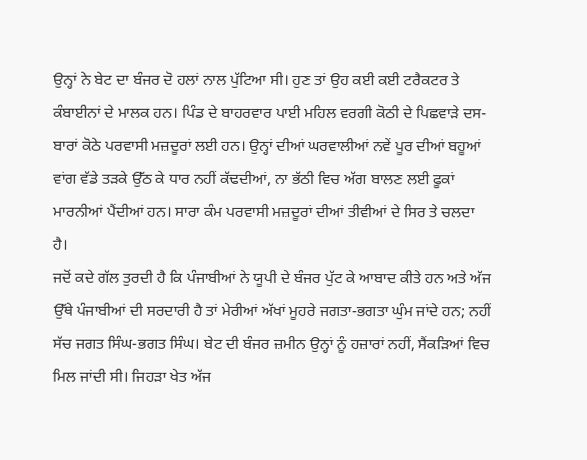ਉਨ੍ਹਾਂ ਨੇ ਬੇਟ ਦਾ ਬੰਜਰ ਦੋ ਹਲਾਂ ਨਾਲ ਪੁੱਟਿਆ ਸੀ। ਹੁਣ ਤਾਂ ਉਹ ਕਈ ਕਈ ਟਰੈਕਟਰ ਤੇ ਕੰਬਾਈਨਾਂ ਦੇ ਮਾਲਕ ਹਨ। ਪਿੰਡ ਦੇ ਬਾਹਰਵਾਰ ਪਾਈ ਮਹਿਲ ਵਰਗੀ ਕੋਠੀ ਦੇ ਪਿਛਵਾੜੇ ਦਸ-ਬਾਰਾਂ ਕੋਠੇ ਪਰਵਾਸੀ ਮਜ਼ਦੂਰਾਂ ਲਈ ਹਨ। ਉਨ੍ਹਾਂ ਦੀਆਂ ਘਰਵਾਲੀਆਂ ਨਵੇਂ ਪੂਰ ਦੀਆਂ ਬਹੂਆਂ ਵਾਂਗ ਵੱਡੇ ਤੜਕੇ ਉੱਠ ਕੇ ਧਾਰ ਨਹੀਂ ਕੱਢਦੀਆਂ, ਨਾ ਭੱਠੀ ਵਿਚ ਅੱਗ ਬਾਲਣ ਲਈ ਫੂਕਾਂ ਮਾਰਨੀਆਂ ਪੈਂਦੀਆਂ ਹਨ। ਸਾਰਾ ਕੰਮ ਪਰਵਾਸੀ ਮਜ਼ਦੂਰਾਂ ਦੀਆਂ ਤੀਵੀਆਂ ਦੇ ਸਿਰ ਤੇ ਚਲਦਾ ਹੈ।
ਜਦੋਂ ਕਦੇ ਗੱਲ ਤੁਰਦੀ ਹੈ ਕਿ ਪੰਜਾਬੀਆਂ ਨੇ ਯੂਪੀ ਦੇ ਬੰਜਰ ਪੁੱਟ ਕੇ ਆਬਾਦ ਕੀਤੇ ਹਨ ਅਤੇ ਅੱਜ ਉੱਥੇ ਪੰਜਾਬੀਆਂ ਦੀ ਸਰਦਾਰੀ ਹੈ ਤਾਂ ਮੇਰੀਆਂ ਅੱਖਾਂ ਮੂਹਰੇ ਜਗਤਾ-ਭਗਤਾ ਘੁੰਮ ਜਾਂਦੇ ਹਨ; ਨਹੀਂ ਸੱਚ ਜਗਤ ਸਿੰਘ-ਭਗਤ ਸਿੰਘ। ਬੇਟ ਦੀ ਬੰਜਰ ਜ਼ਮੀਨ ਉਨ੍ਹਾਂ ਨੂੰ ਹਜ਼ਾਰਾਂ ਨਹੀਂ, ਸੈਂਕੜਿਆਂ ਵਿਚ ਮਿਲ ਜਾਂਦੀ ਸੀ। ਜਿਹੜਾ ਖੇਤ ਅੱਜ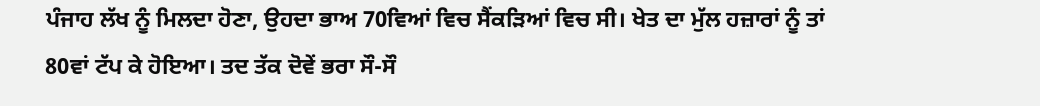ਪੰਜਾਹ ਲੱਖ ਨੂੰ ਮਿਲਦਾ ਹੋਣਾ, ਉਹਦਾ ਭਾਅ 70ਵਿਆਂ ਵਿਚ ਸੈਂਕੜਿਆਂ ਵਿਚ ਸੀ। ਖੇਤ ਦਾ ਮੁੱਲ ਹਜ਼ਾਰਾਂ ਨੂੰ ਤਾਂ 80ਵਾਂ ਟੱਪ ਕੇ ਹੋਇਆ। ਤਦ ਤੱਕ ਦੋਵੇਂ ਭਰਾ ਸੌ-ਸੌ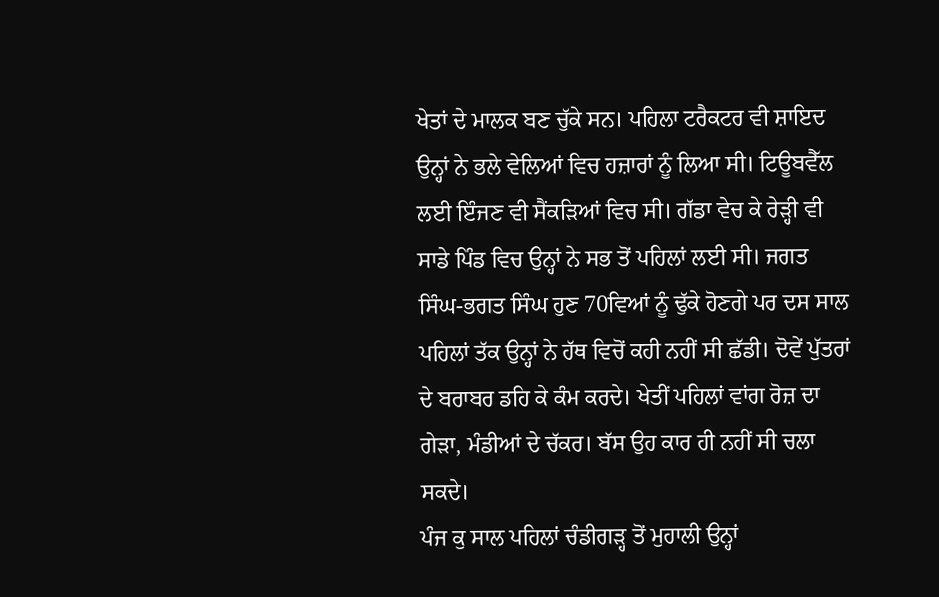ਖੇਤਾਂ ਦੇ ਮਾਲਕ ਬਣ ਚੁੱਕੇ ਸਨ। ਪਹਿਲਾ ਟਰੈਕਟਰ ਵੀ ਸ਼ਾਇਦ ਉਨ੍ਹਾਂ ਨੇ ਭਲੇ ਵੇਲਿਆਂ ਵਿਚ ਹਜ਼ਾਰਾਂ ਨੂੰ ਲਿਆ ਸੀ। ਟਿਊਬਵੈੱਲ ਲਈ ਇੰਜਣ ਵੀ ਸੈਂਕੜਿਆਂ ਵਿਚ ਸੀ। ਗੱਡਾ ਵੇਚ ਕੇ ਰੇੜ੍ਹੀ ਵੀ ਸਾਡੇ ਪਿੰਡ ਵਿਚ ਉਨ੍ਹਾਂ ਨੇ ਸਭ ਤੋਂ ਪਹਿਲਾਂ ਲਈ ਸੀ। ਜਗਤ ਸਿੰਘ-ਭਗਤ ਸਿੰਘ ਹੁਣ 70ਵਿਆਂ ਨੂੰ ਢੁੱਕੇ ਹੋਣਗੇ ਪਰ ਦਸ ਸਾਲ ਪਹਿਲਾਂ ਤੱਕ ਉਨ੍ਹਾਂ ਨੇ ਹੱਥ ਵਿਚੋਂ ਕਹੀ ਨਹੀਂ ਸੀ ਛੱਡੀ। ਦੋਵੇਂ ਪੁੱਤਰਾਂ ਦੇ ਬਰਾਬਰ ਡਹਿ ਕੇ ਕੰਮ ਕਰਦੇ। ਖੇਤੀਂ ਪਹਿਲਾਂ ਵਾਂਗ ਰੋਜ਼ ਦਾ ਗੇੜਾ, ਮੰਡੀਆਂ ਦੇ ਚੱਕਰ। ਬੱਸ ਉਹ ਕਾਰ ਹੀ ਨਹੀਂ ਸੀ ਚਲਾ ਸਕਦੇ।
ਪੰਜ ਕੁ ਸਾਲ ਪਹਿਲਾਂ ਚੰਡੀਗੜ੍ਹ ਤੋਂ ਮੁਹਾਲੀ ਉਨ੍ਹਾਂ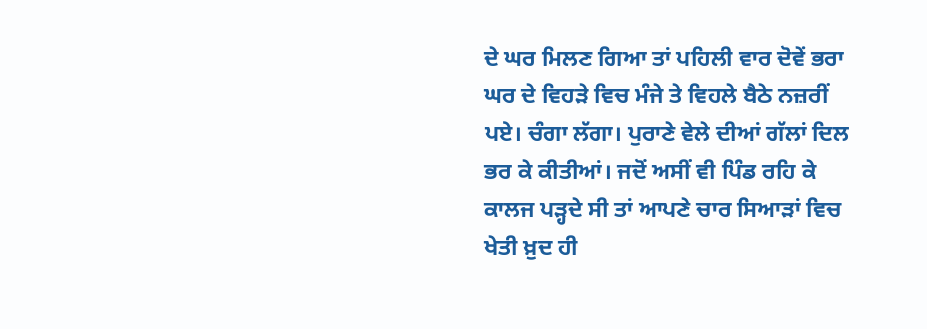ਦੇ ਘਰ ਮਿਲਣ ਗਿਆ ਤਾਂ ਪਹਿਲੀ ਵਾਰ ਦੋਵੇਂ ਭਰਾ ਘਰ ਦੇ ਵਿਹੜੇ ਵਿਚ ਮੰਜੇ ਤੇ ਵਿਹਲੇ ਬੈਠੇ ਨਜ਼ਰੀਂ ਪਏ। ਚੰਗਾ ਲੱਗਾ। ਪੁਰਾਣੇ ਵੇਲੇ ਦੀਆਂ ਗੱਲਾਂ ਦਿਲ ਭਰ ਕੇ ਕੀਤੀਆਂ। ਜਦੋਂ ਅਸੀਂ ਵੀ ਪਿੰਡ ਰਹਿ ਕੇ ਕਾਲਜ ਪੜ੍ਹਦੇ ਸੀ ਤਾਂ ਆਪਣੇ ਚਾਰ ਸਿਆੜਾਂ ਵਿਚ ਖੇਤੀ ਖ਼ੁਦ ਹੀ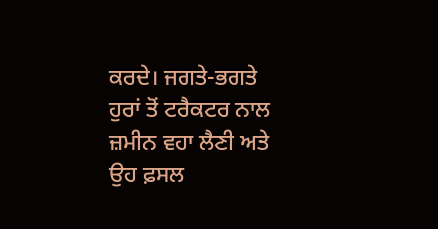ਕਰਦੇ। ਜਗਤੇ-ਭਗਤੇ ਹੁਰਾਂ ਤੋਂ ਟਰੈਕਟਰ ਨਾਲ ਜ਼ਮੀਨ ਵਹਾ ਲੈਣੀ ਅਤੇ ਉਹ ਫ਼ਸਲ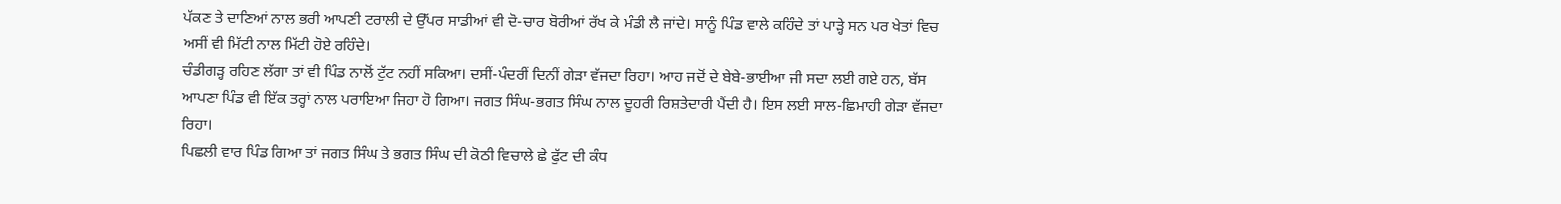ਪੱਕਣ ਤੇ ਦਾਣਿਆਂ ਨਾਲ ਭਰੀ ਆਪਣੀ ਟਰਾਲੀ ਦੇ ਉੱਪਰ ਸਾਡੀਆਂ ਵੀ ਦੋ-ਚਾਰ ਬੋਰੀਆਂ ਰੱਖ ਕੇ ਮੰਡੀ ਲੈ ਜਾਂਦੇ। ਸਾਨੂੰ ਪਿੰਡ ਵਾਲੇ ਕਹਿੰਦੇ ਤਾਂ ਪਾੜ੍ਹੇ ਸਨ ਪਰ ਖੇਤਾਂ ਵਿਚ ਅਸੀਂ ਵੀ ਮਿੱਟੀ ਨਾਲ ਮਿੱਟੀ ਹੋਏ ਰਹਿੰਦੇ।
ਚੰਡੀਗੜ੍ਹ ਰਹਿਣ ਲੱਗਾ ਤਾਂ ਵੀ ਪਿੰਡ ਨਾਲੋਂ ਟੁੱਟ ਨਹੀਂ ਸਕਿਆ। ਦਸੀਂ-ਪੰਦਰੀਂ ਦਿਨੀਂ ਗੇੜਾ ਵੱਜਦਾ ਰਿਹਾ। ਆਹ ਜਦੋਂ ਦੇ ਬੇਬੇ-ਭਾਈਆ ਜੀ ਸਦਾ ਲਈ ਗਏ ਹਨ, ਬੱਸ ਆਪਣਾ ਪਿੰਡ ਵੀ ਇੱਕ ਤਰ੍ਹਾਂ ਨਾਲ ਪਰਾਇਆ ਜਿਹਾ ਹੋ ਗਿਆ। ਜਗਤ ਸਿੰਘ-ਭਗਤ ਸਿੰਘ ਨਾਲ ਦੂਹਰੀ ਰਿਸ਼ਤੇਦਾਰੀ ਪੈਂਦੀ ਹੈ। ਇਸ ਲਈ ਸਾਲ-ਛਿਮਾਹੀ ਗੇੜਾ ਵੱਜਦਾ ਰਿਹਾ।
ਪਿਛਲੀ ਵਾਰ ਪਿੰਡ ਗਿਆ ਤਾਂ ਜਗਤ ਸਿੰਘ ਤੇ ਭਗਤ ਸਿੰਘ ਦੀ ਕੋਠੀ ਵਿਚਾਲੇ ਛੇ ਫੁੱਟ ਦੀ ਕੰਧ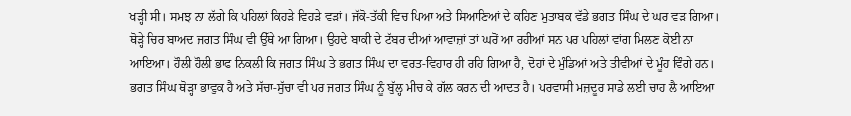ਖੜ੍ਹੀ ਸੀ। ਸਮਝ ਨਾ ਲੱਗੇ ਕਿ ਪਹਿਲਾਂ ਕਿਹੜੇ ਵਿਹੜੇ ਵੜਾਂ। ਜੱਕੋ-ਤੱਕੀ ਵਿਚ ਪਿਆ ਅਤੇ ਸਿਆਣਿਆਂ ਦੇ ਕਹਿਣ ਮੁਤਾਬਕ ਵੱਡੇ ਭਗਤ ਸਿੰਘ ਦੇ ਘਰ ਵੜ ਗਿਆ। ਥੋੜ੍ਹੇ ਚਿਰ ਬਾਅਦ ਜਗਤ ਸਿੰਘ ਵੀ ਉੱਥੇ ਆ ਗਿਆ। ਉਹਦੇ ਬਾਕੀ ਦੇ ਟੱਬਰ ਦੀਆਂ ਆਵਾਜ਼ਾਂ ਤਾਂ ਘਰੋਂ ਆ ਰਹੀਆਂ ਸਨ ਪਰ ਪਹਿਲਾਂ ਵਾਂਗ ਮਿਲਣ ਕੋਈ ਨਾ ਆਇਆ। ਹੌਲੀ ਹੌਲੀ ਭਾਫ ਨਿਕਲੀ ਕਿ ਜਗਤ ਸਿੰਘ ਤੇ ਭਗਤ ਸਿੰਘ ਦਾ ਵਰਤ-ਵਿਹਾਰ ਹੀ ਰਹਿ ਗਿਆ ਹੈ, ਦੋਹਾਂ ਦੇ ਮੁੰਡਿਆਂ ਅਤੇ ਤੀਵੀਆਂ ਦੇ ਮੂੰਹ ਵਿੰਗੇ ਹਨ। ਭਗਤ ਸਿੰਘ ਥੋੜ੍ਹਾ ਭਾਵੁਕ ਹੈ ਅਤੇ ਸੱਚਾ-ਸੁੱਚਾ ਵੀ ਪਰ ਜਗਤ ਸਿੰਘ ਨੂੰ ਬੁੱਲ੍ਹ ਮੀਚ ਕੇ ਗੱਲ ਕਰਨ ਦੀ ਆਦਤ ਹੈ। ਪਰਵਾਸੀ ਮਜ਼ਦੂਰ ਸਾਡੇ ਲਈ ਚਾਹ ਲੈ ਆਇਆ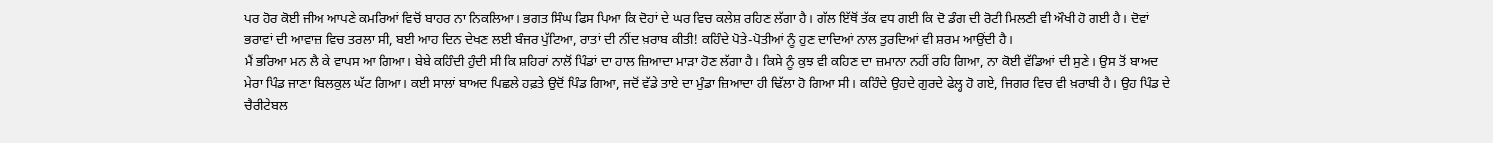ਪਰ ਹੋਰ ਕੋਈ ਜੀਅ ਆਪਣੇ ਕਮਰਿਆਂ ਵਿਚੋਂ ਬਾਹਰ ਨਾ ਨਿਕਲਿਆ। ਭਗਤ ਸਿੰਘ ਫਿਸ ਪਿਆ ਕਿ ਦੋਹਾਂ ਦੇ ਘਰ ਵਿਚ ਕਲੇਸ਼ ਰਹਿਣ ਲੱਗਾ ਹੈ। ਗੱਲ ਇੱਥੋਂ ਤੱਕ ਵਧ ਗਈ ਕਿ ਦੋ ਡੰਗ ਦੀ ਰੋਟੀ ਮਿਲਣੀ ਵੀ ਔਖੀ ਹੋ ਗਈ ਹੈ। ਦੋਵਾਂ ਭਰਾਵਾਂ ਦੀ ਆਵਾਜ਼ ਵਿਚ ਤਰਲਾ ਸੀ, ਬਈ ਆਹ ਦਿਨ ਦੇਖਣ ਲਈ ਬੰਜਰ ਪੁੱਟਿਆ, ਰਾਤਾਂ ਦੀ ਨੀਂਦ ਖ਼ਰਾਬ ਕੀਤੀ! ਕਹਿੰਦੇ ਪੋਤੇ-ਪੋਤੀਆਂ ਨੂੰ ਹੁਣ ਦਾਦਿਆਂ ਨਾਲ ਤੁਰਦਿਆਂ ਵੀ ਸ਼ਰਮ ਆਉਂਦੀ ਹੈ।
ਮੈਂ ਭਰਿਆ ਮਨ ਲੈ ਕੇ ਵਾਪਸ ਆ ਗਿਆ। ਬੇਬੇ ਕਹਿੰਦੀ ਹੁੰਦੀ ਸੀ ਕਿ ਸ਼ਹਿਰਾਂ ਨਾਲੋਂ ਪਿੰਡਾਂ ਦਾ ਹਾਲ ਜ਼ਿਆਦਾ ਮਾੜਾ ਹੋਣ ਲੱਗਾ ਹੈ। ਕਿਸੇ ਨੂੰ ਕੁਝ ਵੀ ਕਹਿਣ ਦਾ ਜ਼ਮਾਨਾ ਨਹੀਂ ਰਹਿ ਗਿਆ, ਨਾ ਕੋਈ ਵੱਡਿਆਂ ਦੀ ਸੁਣੇ। ਉਸ ਤੋਂ ਬਾਅਦ ਮੇਰਾ ਪਿੰਡ ਜਾਣਾ ਬਿਲਕੁਲ ਘੱਟ ਗਿਆ। ਕਈ ਸਾਲਾਂ ਬਾਅਦ ਪਿਛਲੇ ਹਫ਼ਤੇ ਉਦੋਂ ਪਿੰਡ ਗਿਆ, ਜਦੋਂ ਵੱਡੇ ਤਾਏ ਦਾ ਮੁੰਡਾ ਜ਼ਿਆਦਾ ਹੀ ਢਿੱਲਾ ਹੋ ਗਿਆ ਸੀ। ਕਹਿੰਦੇ ਉਹਦੇ ਗੁਰਦੇ ਫੇਲ੍ਹ ਹੋ ਗਏ, ਜਿਗਰ ਵਿਚ ਵੀ ਖ਼ਰਾਬੀ ਹੈ। ਉਹ ਪਿੰਡ ਦੇ ਚੈਰੀਟੇਬਲ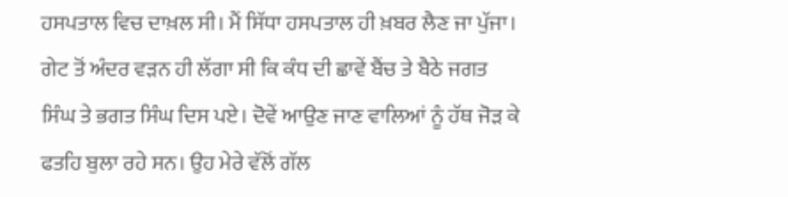ਹਸਪਤਾਲ ਵਿਚ ਦਾਖ਼ਲ ਸੀ। ਮੈਂ ਸਿੱਧਾ ਹਸਪਤਾਲ ਹੀ ਖ਼ਬਰ ਲੈਣ ਜਾ ਪੁੱਜਾ। ਗੇਟ ਤੋਂ ਅੰਦਰ ਵੜਨ ਹੀ ਲੱਗਾ ਸੀ ਕਿ ਕੰਧ ਦੀ ਛਾਵੇਂ ਬੈਂਚ ਤੇ ਬੈਠੇ ਜਗਤ ਸਿੰਘ ਤੇ ਭਗਤ ਸਿੰਘ ਦਿਸ ਪਏ। ਦੋਵੇਂ ਆਉਣ ਜਾਣ ਵਾਲਿਆਂ ਨੂੰ ਹੱਥ ਜੋੜ ਕੇ ਫਤਹਿ ਬੁਲਾ ਰਹੇ ਸਨ। ਉਹ ਮੇਰੇ ਵੱਲੋਂ ਗੱਲ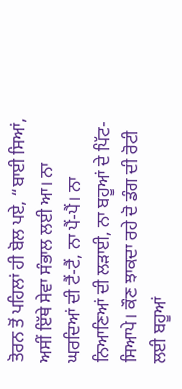ਤੋਰਨ ਤੋਂ ਪਹਿਲਾਂ ਹੀ ਬੋਲ ਪਏ, “ਬਾਈ ਸਿਆਂ, ਅਸੀਂ ਇੱਥੇ ਸੇਵਾ ਸੰਭਾਲ ਲਈ ਆ। ਨਾ ਘਰਦਿਆਂ ਦੀ ਟੈਂ-ਟੈਂ, ਨਾ ਪੈਂ-ਪੈਂ। ਨਾ ਨਿਆਣਿਆਂ ਦੀ ਲੜਾਈ, ਨਾ ਬਹੂਆਂ ਦੇ ਪਿੱਟ-ਸਿਆਪੇ। ਕੌਣ ਝਾਕਦਾ ਰਹੇ ਦੋ ਡੰਗ ਦੀ ਰੋਟੀ ਲਈ ਬਹੂਆਂ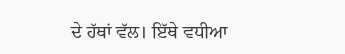ਦੇ ਹੱਥਾਂ ਵੱਲ। ਇੱਥੇ ਵਧੀਆ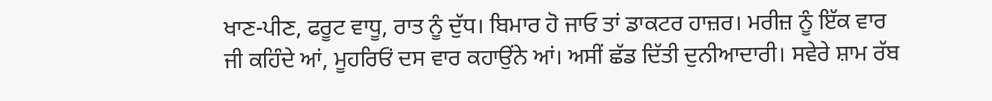ਖਾਣ-ਪੀਣ, ਫਰੂਟ ਵਾਧੂ, ਰਾਤ ਨੂੰ ਦੁੱਧ। ਬਿਮਾਰ ਹੋ ਜਾਓ ਤਾਂ ਡਾਕਟਰ ਹਾਜ਼ਰ। ਮਰੀਜ਼ ਨੂੰ ਇੱਕ ਵਾਰ ਜੀ ਕਹਿੰਦੇ ਆਂ, ਮੂਹਰਿਓਂ ਦਸ ਵਾਰ ਕਹਾਉਂਨੇ ਆਂ। ਅਸੀਂ ਛੱਡ ਦਿੱਤੀ ਦੁਨੀਆਦਾਰੀ। ਸਵੇਰੇ ਸ਼ਾਮ ਰੱਬ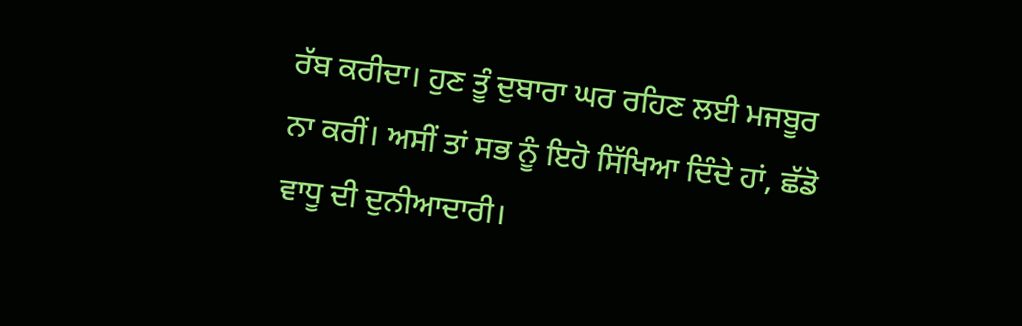ਰੱਬ ਕਰੀਦਾ। ਹੁਣ ਤੂੰ ਦੁਬਾਰਾ ਘਰ ਰਹਿਣ ਲਈ ਮਜਬੂਰ ਨਾ ਕਰੀਂ। ਅਸੀਂ ਤਾਂ ਸਭ ਨੂੰ ਇਹੋ ਸਿੱਖਿਆ ਦਿੰਦੇ ਹਾਂ, ਛੱਡੋ ਵਾਧੂ ਦੀ ਦੁਨੀਆਦਾਰੀ।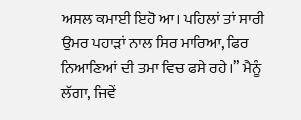ਅਸਲ ਕਮਾਈ ਇਹੋ ਆ। ਪਹਿਲਾਂ ਤਾਂ ਸਾਰੀ ਉਮਰ ਪਹਾੜਾਂ ਨਾਲ ਸਿਰ ਮਾਰਿਆ, ਫਿਰ ਨਿਆਣਿਆਂ ਦੀ ਤਮਾ ਵਿਚ ਫਸੇ ਰਹੇ।” ਮੈਨੂੰ ਲੱਗਾ, ਜਿਵੇਂ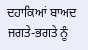ਦਹਾਕਿਆਂ ਬਾਅਦ ਜਗਤੇ-ਭਗਤੇ ਨੂੰ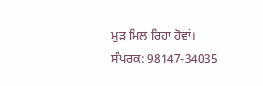ਮੁੜ ਮਿਲ ਰਿਹਾ ਹੋਵਾਂ।
ਸੰਪਰਕ: 98147-34035